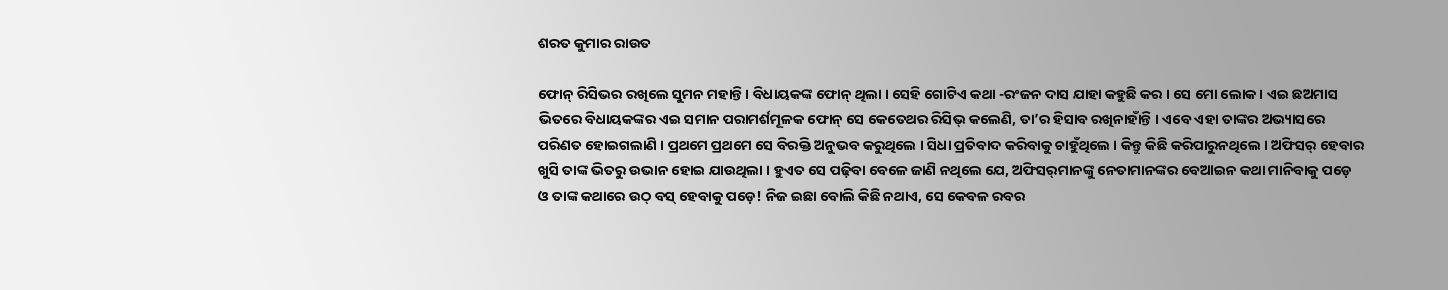ଶରତ କୁମାର ରାଉତ

ଫୋନ୍ ରିସିଭର ରଖିଲେ ସୁମନ ମହାନ୍ତି । ବିଧାୟକଙ୍କ ଫୋନ୍ ଥିଲା । ସେହି ଗୋଟିଏ କଥା -ରଂଜନ ଦାସ ଯାହା କହୁଛି କର । ସେ ମୋ ଲୋକ । ଏଇ ଛଅମାସ ଭିତରେ ବିଧାୟକଙ୍କର ଏଇ ସମାନ ପରାମର୍ଶମୂଳକ ଫୋନ୍ ସେ କେତେଥର ରିସିଭ୍ କଲେଣି, ତା’ର ହିସାବ ରଖିନାହାଁନ୍ତି । ଏବେ ଏହା ତାଙ୍କର ଅଭ୍ୟାସରେ ପରିଣତ ହୋଇଗଲାଣି । ପ୍ରଥମେ ପ୍ରଥମେ ସେ ବିରକ୍ତି ଅନୁଭବ କରୁଥିଲେ । ସିଧା ପ୍ରତିବାଦ କରିବାକୁ ଚାହୁଁଥିଲେ । କିନ୍ତୁ କିଛି କରିପାରୁନଥିଲେ । ଅଫିସର୍ ହେବାର ଖୁସି ତାଙ୍କ ଭିତରୁ ଉଭାନ ହୋଇ ଯାଉଥିଲା । ହୁଏତ ସେ ପଢ଼ିବା ବେଳେ ଜାଣି ନଥିଲେ ଯେ, ଅଫିସର୍‌ମାନଙ୍କୁ ନେତାମାନଙ୍କର ବେଆଇନ କଥା ମାନିବାକୁ ପଡ଼େ ଓ ତାଙ୍କ କଥାରେ ଉଠ୍ ବସ୍ ହେବାକୁ ପଡ଼େ! ନିଜ ଇଛା ବୋଲି କିଛି ନଥାଏ, ସେ କେବଳ ରବର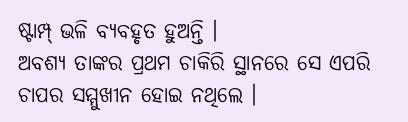ଷ୍ଟାମ୍ପ୍ ଭଳି ବ୍ୟବହୃତ ହୁଅନ୍ତି ।
ଅବଶ୍ୟ ତାଙ୍କର ପ୍ରଥମ ଚାକିରି ସ୍ଥାନରେ ସେ ଏପରି ଚାପର ସମ୍ମୁଖୀନ ହୋଇ ନଥିଲେ ।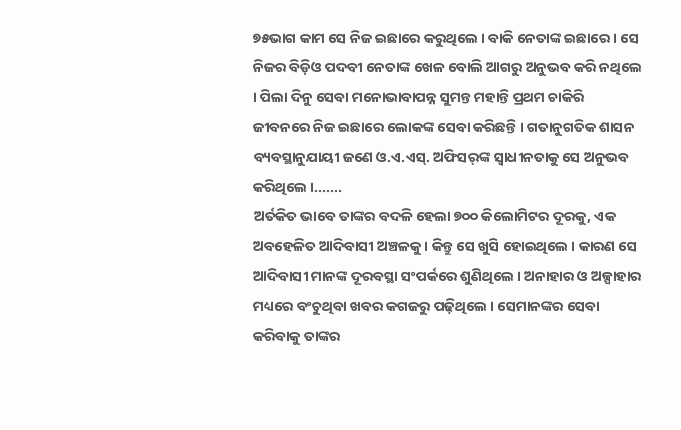୭୫ଭାଗ କାମ ସେ ନିଜ ଇଛାରେ କରୁଥିଲେ । ବାକି ନେତାଙ୍କ ଇଛାରେ । ସେ ନିଜର ବିଡ଼ିଓ ପଦବୀ ନେତାଙ୍କ ଖେଳ ବୋଲି ଆଗରୁ ଅନୁଭବ କରି ନଥିଲେ । ପିଲା ଦିନୁ ସେବା ମନୋଭାବାପନ୍ନ ସୁମନ୍ତ ମହାନ୍ତି ପ୍ରଥମ ଚାକିରି ଜୀବନରେ ନିଜ ଇଛାରେ ଲୋକଙ୍କ ସେବା କରିଛନ୍ତି । ଗତାନୁଗତିକ ଶାସନ ବ୍ୟବସ୍ଥାନୁଯାୟୀ ଜଣେ ଓ.ଏ.ଏସ୍‌. ଅଫିସର୍‌ଙ୍କ ସ୍ୱାଧୀନତାକୁ ସେ ଅନୁଭବ କରିଥିଲେ ।.......
ଅର୍ତକିତ ଭାବେ ତାଙ୍କର ବଦଳି ହେଲା ୭୦୦ କିଲୋମିଟର ଦୂରକୁ, ଏକ ଅବହେଳିତ ଆଦିବାସୀ ଅଞ୍ଚଳକୁ । କିନ୍ତୁ ସେ ଖୁସି ହୋଇଥିଲେ । କାରଣ ସେ ଆଦିବାସୀ ମାନଙ୍କ ଦୂରବସ୍ଥା ସଂପର୍କରେ ଶୁଣିଥିଲେ । ଅନାହାର ଓ ଅଳ୍ପାହାର ମଧ୍ୟରେ ବଂଚୁଥିବା ଖବର କଗଜରୁ ପଢ଼ିଥିଲେ । ସେମାନଙ୍କର ସେବା କରିବାକୁ ତାଙ୍କର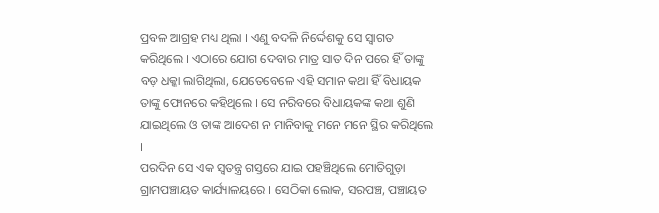ପ୍ରବଳ ଆଗ୍ରହ ମଧ୍ୟ ଥିଲା । ଏଣୁ ବଦଳି ନିର୍ଦ୍ଦେଶକୁ ସେ ସ୍ୱାଗତ କରିଥିଲେ । ଏଠାରେ ଯୋଗ ଦେବାର ମାତ୍ର ସାତ ଦିନ ପରେ ହିଁ ତାଙ୍କୁ ବଡ଼ ଧକ୍କା ଲାଗିଥିଲା, ଯେତେବେଳେ ଏହି ସମାନ କଥା ହିଁ ବିଧାୟକ ତାଙ୍କୁ ଫୋନରେ କହିଥିଲେ । ସେ ନରିବରେ ବିଧାୟକଙ୍କ କଥା ଶୁଣି ଯାଇଥିଲେ ଓ ତାଙ୍କ ଆଦେଶ ନ ମାନିବାକୁ ମନେ ମନେ ସ୍ଥିର କରିଥିଲେ ।
ପରଦିନ ସେ ଏକ ସ୍ୱତନ୍ତ୍ର ଗସ୍ତରେ ଯାଇ ପହଞ୍ଚିଥିଲେ ମୋତିଗୁଡ଼ା ଗ୍ରାମପଞ୍ଚାୟତ କାର୍ଯ୍ୟାଳୟରେ । ସେଠିକା ଲୋକ, ସରପଞ୍ଚ, ପଞ୍ଚାୟତ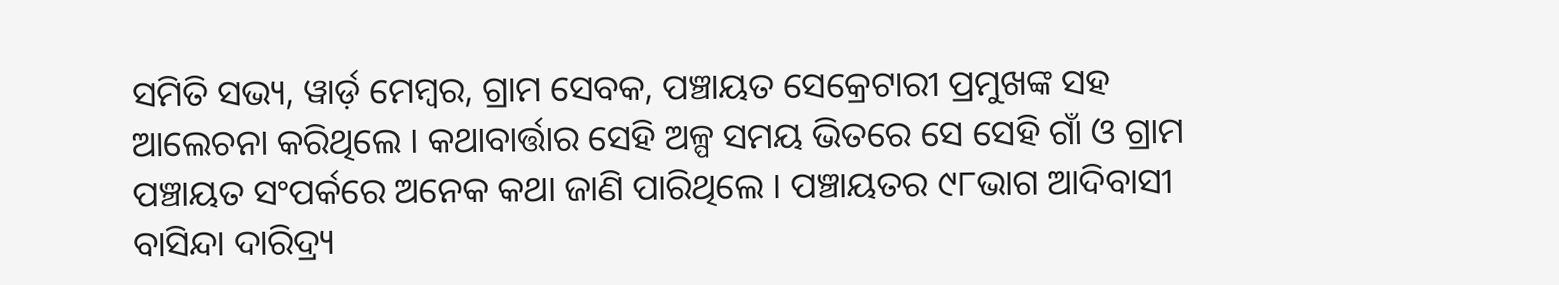ସମିତି ସଭ୍ୟ, ୱାର୍ଡ଼ ମେମ୍ବର, ଗ୍ରାମ ସେବକ, ପଞ୍ଚାୟତ ସେକ୍ରେଟାରୀ ପ୍ରମୁଖଙ୍କ ସହ ଆଲେଚନା କରିଥିଲେ । କଥାବାର୍ତ୍ତାର ସେହି ଅଳ୍ପ ସମୟ ଭିତରେ ସେ ସେହି ଗାଁ ଓ ଗ୍ରାମ ପଞ୍ଚାୟତ ସଂପର୍କରେ ଅନେକ କଥା ଜାଣି ପାରିଥିଲେ । ପଞ୍ଚାୟତର ୯୮ଭାଗ ଆଦିବାସୀ ବାସିନ୍ଦା ଦାରିଦ୍ର‌୍ୟ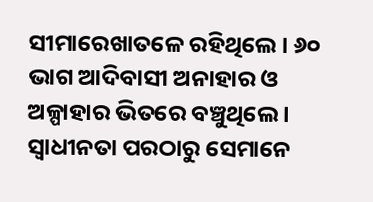ସୀମାରେଖାତଳେ ରହିଥିଲେ । ୬୦ ଭାଗ ଆଦିବାସୀ ଅନାହାର ଓ ଅଳ୍ପାହାର ଭିତରେ ବଞ୍ଚୁଥିଲେ । ସ୍ୱାଧୀନତା ପରଠାରୁ ସେମାନେ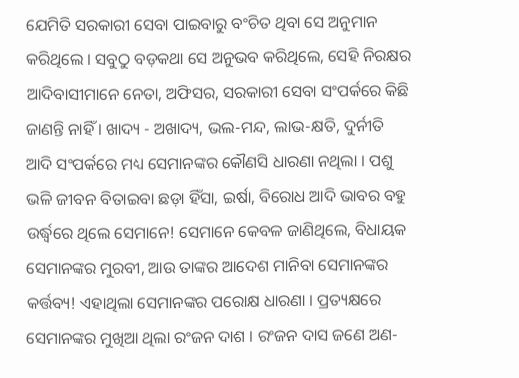ଯେମିତି ସରକାରୀ ସେବା ପାଇବାରୁ ବଂଚିତ ଥିବା ସେ ଅନୁମାନ କରିଥିଲେ । ସବୁଠୁ ବଡ଼କଥା ସେ ଅନୁଭବ କରିଥିଲେ, ସେହି ନିରକ୍ଷର ଆଦିବାସୀମାନେ ନେତା, ଅଫିସର, ସରକାରୀ ସେବା ସଂପର୍କରେ କିଛି ଜାଣନ୍ତି ନାହିଁ । ଖାଦ୍ୟ - ଅଖାଦ୍ୟ, ଭଲ-ମନ୍ଦ, ଲାଭ-କ୍ଷତି, ଦୁର୍ନୀତି ଆଦି ସଂପର୍କରେ ମଧ୍ୟ ସେମାନଙ୍କର କୌଣସି ଧାରଣା ନଥିଲା । ପଶୁ ଭଳି ଜୀବନ ବିତାଇବା ଛଡ଼ା ହିଁସା, ଇର୍ଷା, ବିରୋଧ ଆଦି ଭାବର ବହୁ ଉର୍ଦ୍ଧ୍ୱରେ ଥିଲେ ସେମାନେ! ସେମାନେ କେବଳ ଜାଣିଥିଲେ, ବିଧାୟକ ସେମାନଙ୍କର ମୁରବୀ, ଆଉ ତାଙ୍କର ଆଦେଶ ମାନିବା ସେମାନଙ୍କର କର୍ତ୍ତବ୍ୟ! ଏହାଥିଲା ସେମାନଙ୍କର ପରୋକ୍ଷ ଧାରଣା । ପ୍ରତ୍ୟକ୍ଷରେ ସେମାନଙ୍କର ମୁଖିଆ ଥିଲା ରଂଜନ ଦାଶ । ରଂଜନ ଦାସ ଜଣେ ଅଣ-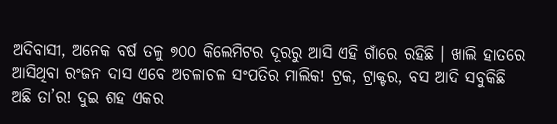ଅଦିବାସୀ, ଅନେକ ବର୍ଷ ତଳୁ ୭୦୦ କିଲେମିଟର ଦୂରରୁ ଆସି ଏହି ଗାଁରେ ରହିଛି । ଖାଲି ହାତରେ ଆସିଥିବା ରଂଜନ ଦାସ ଏବେ ଅଚଳାଚଳ ସଂପତିର ମାଲିକ! ଟ୍ରକ, ଟ୍ରାକ୍ଟର, ବସ ଆଦି ସବୁକିଛି ଅଛି ତା’ର! ଦୁଇ ଶହ ଏକର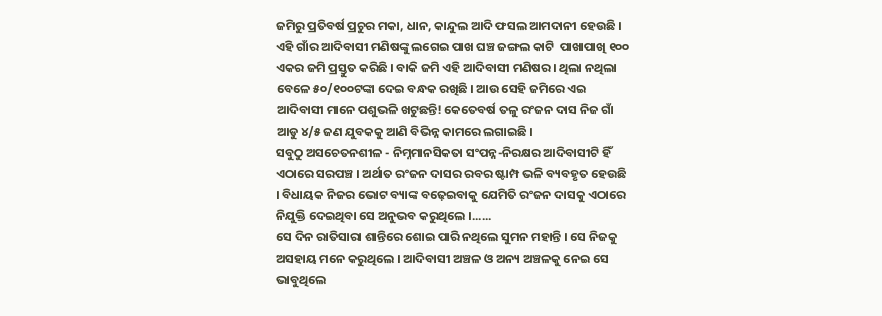ଜମିରୁ ପ୍ରତିବର୍ଷ ପ୍ରଚୁର ମକା, ଧାନ, କାନ୍ଦୁଲ ଆଦି ଫସଲ ଆମଦାନୀ ହେଉଛି । ଏହି ଗାଁର ଆଦିବାସୀ ମଣିଷଙ୍କୁ ଲଗେଇ ପାଖ ଘଞ୍ଚ ଜଙ୍ଗଲ କାଟି  ପାଖାପାଖି ୧୦୦ ଏକର ଜମି ପ୍ରସ୍ତୁତ କରିଛି । ବାକି ଜମି ଏହି ଆଦିବାସୀ ମଣିଷର । ଥିଲା ନଥିଲା ବେଳେ ୫୦/୧୦୦ଟଙ୍କା ଦେଇ ବନ୍ଧକ ରଖିଛି । ଆଉ ସେହି ଜମିରେ ଏଇ ଆଦିବାସୀ ମାନେ ପଶୁଭଳି ଖଟୁଛନ୍ତି! କେତେବର୍ଷ ତଳୁ ରଂଜନ ଦାସ ନିଜ ଗାଁ ଆଡୁ ୪/୫ ଜଣ ଯୁବକକୁ ଆଣି ବିଭିନ୍ନ କାମରେ ଲଗାଇଛି ।
ସବୁଠୁ ଅସଚେତନଶୀଳ - ନିମ୍ନମାନସିକତା ସଂପନ୍ନ-ନିରକ୍ଷର ଆଦିବାସୀଟି ହିଁ ଏଠାରେ ସରପଞ୍ଚ । ଅର୍ଥାତ ରଂଜନ ଦାସର ରବର ଷ୍ଟାମ୍ପ ଭଳି ବ୍ୟବହୃତ ହେଉଛି । ବିଧାୟକ ନିଜର ଭୋଟ ବ୍ୟାଙ୍କ ବଢ଼େଇବାକୁ ଯେମିତି ରଂଜନ ଦାସକୁ ଏଠାରେ ନିଯୁକ୍ତି ଦେଇଥିବା ସେ ଅନୁଭବ କରୁଥିଲେ ।......
ସେ ଦିନ ରାତିସାରା ଶାନ୍ତିରେ ଶୋଇ ପାରି ନଥିଲେ ସୁମନ ମହାନ୍ତି । ସେ ନିଜକୁ ଅସହାୟ ମନେ କରୁଥିଲେ । ଆଦିବାସୀ ଅଞ୍ଚଳ ଓ ଅନ୍ୟ ଅଞ୍ଚଳକୁ ନେଇ ସେ ଭାବୁଥିଲେ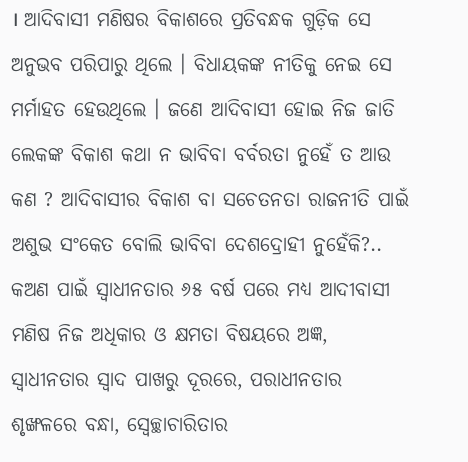। ଆଦିବାସୀ ମଣିଷର ବିକାଶରେ ପ୍ରତିବନ୍ଧକ ଗୁଡ଼ିକ ସେ ଅନୁଭବ ପରିପାରୁ ଥିଲେ । ବିଧାୟକଙ୍କ ନୀତିକୁ ନେଇ ସେ ମର୍ମାହତ ହେଉଥିଲେ । ଜଣେ ଆଦିବାସୀ ହୋଇ ନିଜ ଜାତି ଲେକଙ୍କ ବିକାଶ କଥା ନ ଭାବିବା ବର୍ବରତା ନୁହେଁ ତ ଆଉ କଣ ? ଆଦିବାସୀର ବିକାଶ ବା ସଚେତନତା ରାଜନୀତି ପାଇଁ ଅଶୁଭ ସଂକେତ ବୋଲି ଭାବିବା ଦେଶଦ୍ରୋହୀ ନୁହେଁକି?.. କଅଣ ପାଇଁ ସ୍ୱାଧୀନତାର ୬୫ ବର୍ଷ ପରେ ମଧ୍ୟ ଆଦୀବାସୀ ମଣିଷ ନିଜ ଅଧିକାର ଓ କ୍ଷମତା ବିଷୟରେ ଅଜ୍ଞ, ସ୍ୱାଧୀନତାର ସ୍ୱାଦ ପାଖରୁ ଦୂରରେ, ପରାଧୀନତାର ଶୃଙ୍ଖଳରେ ବନ୍ଧା, ସ୍ୱେଚ୍ଛାଚାରିତାର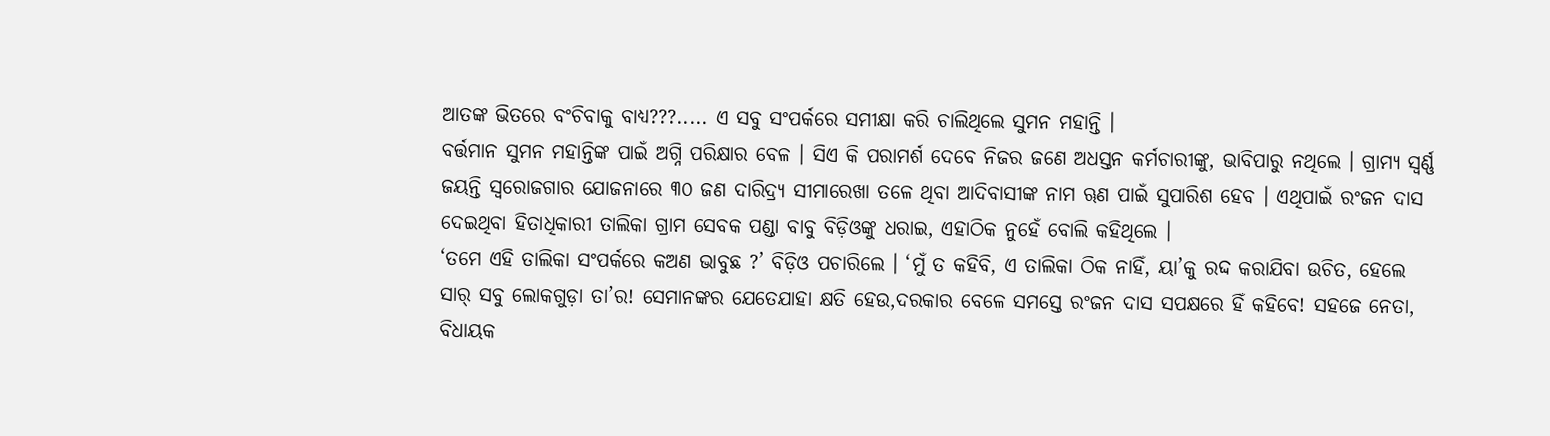ଆତଙ୍କ ଭିତରେ ବଂଚିବାକୁ ବାଧ୍ୟ???..... ଏ ସବୁ ସଂପର୍କରେ ସମୀକ୍ଷା କରି ଚାଲିଥିଲେ ସୁମନ ମହାନ୍ତି ।
ବର୍ତ୍ତମାନ ସୁମନ ମହାନ୍ତିଙ୍କ ପାଇଁ ଅଗ୍ନି ପରିକ୍ଷାର ବେଳ । ସିଏ କି ପରାମର୍ଶ ଦେବେ ନିଜର ଜଣେ ଅଧସ୍ତନ କର୍ମଚାରୀଙ୍କୁ, ଭାବିପାରୁ ନଥିଲେ । ଗ୍ରାମ୍ୟ ସ୍ୱର୍ଣ୍ଣ ଜୟନ୍ତି ସ୍ୱରୋଜଗାର ଯୋଜନାରେ ୩୦ ଜଣ ଦାରିଦ୍ର‌୍ୟ ସୀମାରେଖା ତଳେ ଥିବା ଆଦିବାସୀଙ୍କ ନାମ ୠଣ ପାଇଁ ସୁପାରିଶ ହେବ । ଏଥିପାଇଁ ରଂଜନ ଦାସ ଦେଇଥିବା ହିତାଧିକାରୀ ତାଲିକା ଗ୍ରାମ ସେବକ ପଣ୍ଡା ବାବୁ ବିଡ଼ିଓଙ୍କୁ ଧରାଇ, ଏହାଠିକ ନୁହେଁ ବୋଲି କହିଥିଲେ ।
‘ତମେ ଏହି ତାଲିକା ସଂପର୍କରେ କଅଣ ଭାବୁଛ ?’ ବିଡ଼ିଓ ପଚାରିଲେ । ‘ମୁଁ ତ କହିବି, ଏ ତାଲିକା ଠିକ ନାହିଁ, ୟା’କୁ ରଦ୍ଦ କରାଯିବା ଉଚିତ, ହେଲେ ସାର୍ ସବୁ ଲୋକଗୁଡ଼ା ତା’ର! ସେମାନଙ୍କର ଯେତେଯାହା କ୍ଷତି ହେଉ,ଦରକାର ବେଳେ ସମସ୍ତେ ରଂଜନ ଦାସ ସପକ୍ଷରେ ହିଁ କହିବେ! ସହଜେ ନେତା, ବିଧାୟକ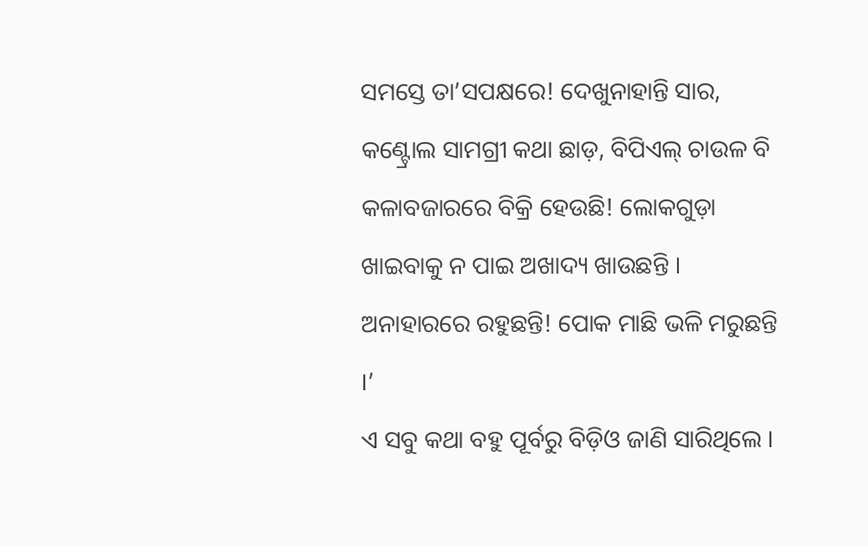ସମସ୍ତେ ତା’ସପକ୍ଷରେ! ଦେଖୁନାହାନ୍ତି ସାର, କଣ୍ଟ୍ରୋଲ ସାମଗ୍ରୀ କଥା ଛାଡ଼, ବିପିଏଲ୍ ଚାଉଳ ବି କଳାବଜାରରେ ବିକ୍ରି ହେଉଛି! ଲୋକଗୁଡ଼ା ଖାଇବାକୁ ନ ପାଇ ଅଖାଦ୍ୟ ଖାଉଛନ୍ତି । ଅନାହାରରେ ରହୁଛନ୍ତି! ପୋକ ମାଛି ଭଳି ମରୁଛନ୍ତି ।’
ଏ ସବୁ କଥା ବହୁ ପୂର୍ବରୁ ବିଡ଼ିଓ ଜାଣି ସାରିଥିଲେ ।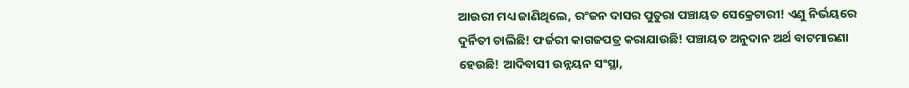ଆଉରୀ ମଧ୍ୟ ଜାଣିଥିଲେ, ରଂଜନ ଦାସର ପୁତୁରା ପଞ୍ଚାୟତ ସେକ୍ରେଟାରୀ! ଏଣୁ ନିର୍ଭୟରେ ଦୁର୍ନିତୀ ଚାଲିଛି! ଫର୍ଜରୀ କାଗଜପତ୍ର କରାଯାଉଛି! ପଞ୍ଚାୟତ ଅନୁଦାନ ଅର୍ଥ ବାଟମାରଣା ହେଉଛି! ଆଦିବାସୀ ଉନ୍ନୟନ ସଂସ୍ଥା,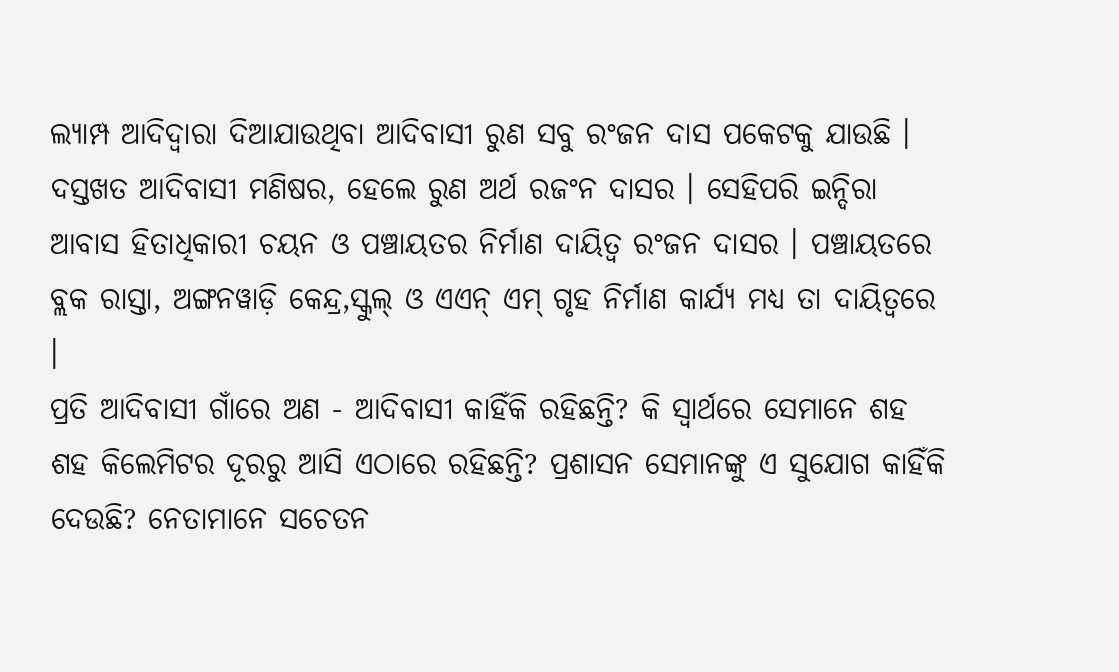ଲ୍ୟାମ୍ପ ଆଦିଦ୍ୱାରା ଦିଆଯାଉଥିବା ଆଦିବାସୀ ରୁଣ ସବୁ ରଂଜନ ଦାସ ପକେଟକୁ ଯାଉଛି । ଦସ୍ତଖତ ଆଦିବାସୀ ମଣିଷର, ହେଲେ ରୁଣ ଅର୍ଥ ରଜଂନ ଦାସର । ସେହିପରି ଇନ୍ଦିରା ଆବାସ ହିତାଧିକାରୀ ଚୟନ ଓ ପଞ୍ଚାୟତର ନିର୍ମାଣ ଦାୟିତ୍ୱ ରଂଜନ ଦାସର । ପଞ୍ଚାୟତରେ ବ୍ଲକ ରାସ୍ତା, ଅଙ୍ଗନୱାଡ଼ି କେନ୍ଦ୍ର,ସ୍କୁଲ୍ ଓ ଏଏନ୍ ଏମ୍ ଗୃହ ନିର୍ମାଣ କାର୍ଯ୍ୟ ମଧ୍ୟ ତା ଦାୟିତ୍ୱରେ ।
ପ୍ରତି ଆଦିବାସୀ ଗାଁରେ ଅଣ - ଆଦିବାସୀ କାହିଁକି ରହିଛନ୍ତି? କି ସ୍ୱାର୍ଥରେ ସେମାନେ ଶହ ଶହ କିଲେମିଟର ଦୂରରୁ ଆସି ଏଠାରେ ରହିଛନ୍ତି? ପ୍ରଶାସନ ସେମାନଙ୍କୁ ଏ ସୁଯୋଗ କାହିଁକି ଦେଉଛି? ନେତାମାନେ ସଚେତନ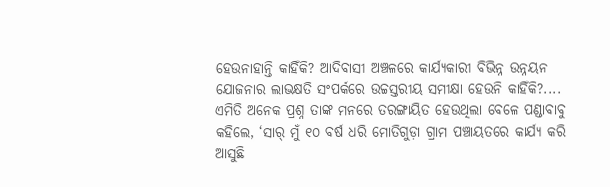ହେଉନାହାନ୍ତି କାହିଁକି? ଆଦିବାସୀ ଅଞ୍ଚଳରେ କାର୍ଯ୍ୟକାରୀ ବିଭିନ୍ନ ଉନ୍ନୟନ ଯୋଜନାର ଲାଭକ୍ଷତି ସଂପର୍କରେ ଉଚ୍ଚସ୍ତରୀୟ ସମୀକ୍ଷା ହେଉନି କାହିଁକି?.... ଏମିତି ଅନେକ ପ୍ରଶ୍ନ ତାଙ୍କ ମନରେ ତରଙ୍ଗାୟିତ ହେଉଥିଲା ବେଳେ ପଣ୍ଡାବାବୁ କହିଲେ, ‘ସାର୍ ମୁଁ ୧୦ ବର୍ଷ ଧରି ମୋତିଗୁଡ଼ା ଗ୍ରାମ ପଞ୍ଚାୟତରେ କାର୍ଯ୍ୟ କରି ଆସୁଛି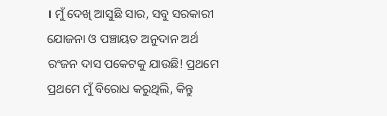। ମୁଁ ଦେଖି ଆସୁଛି ସାର, ସବୁ ସରକାରୀ ଯୋଜନା ଓ ପଞ୍ଚାୟତ ଅନୁଦାନ ଅର୍ଥ ରଂଜନ ଦାସ ପକେଟକୁ ଯାଉଛି! ପ୍ରଥମେ ପ୍ରଥମେ ମୁଁ ବିରୋଧ କରୁଥିଲି, କିନ୍ତୁ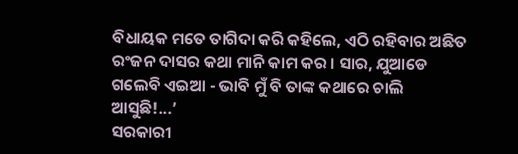ବିଧାୟକ ମତେ ତାଗିଦା କରି କହିଲେ, ଏଠି ରହିବାର ଅଛିତ ରଂଜନ ଦାସର କଥା ମାନି କାମ କର । ସାର, ଯୁଆଡେ ଗଲେବି ଏଇଆ - ଭାବି ମୁଁ ବି ତାଙ୍କ କଥାରେ ଚାଲି ଆସୁଛି!...’
ସରକାରୀ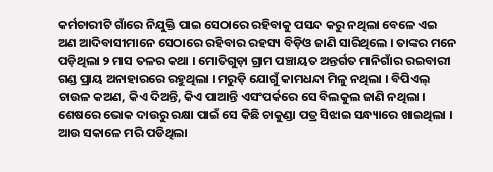କର୍ମଚାରୀଟି ଗାଁରେ ନିଯୁକ୍ତି ପାଇ ସେଠାରେ ରହିବାକୁ ପସନ୍ଦ କରୁ ନଥିଲା ବେଳେ ଏଇ ଅଣ ଆଦିବାସୀମାନେ ସେଠାରେ ରହିବାର ରହସ୍ୟ ବିଡ଼ିଓ ଜାଣି ସାରିଥିଲେ । ତାଙ୍କର ମନେ ପଡ଼ିଥିଲା ୨ ମାସ ତଳର କଥା । ମୋତିଗୁଡ଼ା ଗ୍ରାମ ପଞ୍ଚାୟତ ଅନ୍ତର୍ଗତ ମାନିଗାଁର ରଇବାରୀ ଗଣ୍ଡ ପ୍ରାୟ ଅନାହାରରେ ରହୁଥିଲା । ମରୁଡ଼ି ଯୋଗୁଁ କାମଧନ୍ଦା ମିଳୁ ନଥିଲା । ବିପିଏଲ୍ ଚାଉଳ କଅଣ, କିଏ ଦିଅନ୍ତି, କିଏ ପାଆନ୍ତି ଏସଂପର୍କରେ ସେ ବିଲକୁଲ ଜାଣି ନଥିଲା । ଶେଷରେ ଭୋକ ଦାଉରୁ ରକ୍ଷା ପାଇଁ ସେ କିଛି ଚାକୁଣ୍ଡା ପତ୍ର ସିଝାଇ ସନ୍ଧ୍ୟାରେ ଖାଇଥିଲା । ଆଉ ସକାଳେ ମରି ପଡିଥିଲା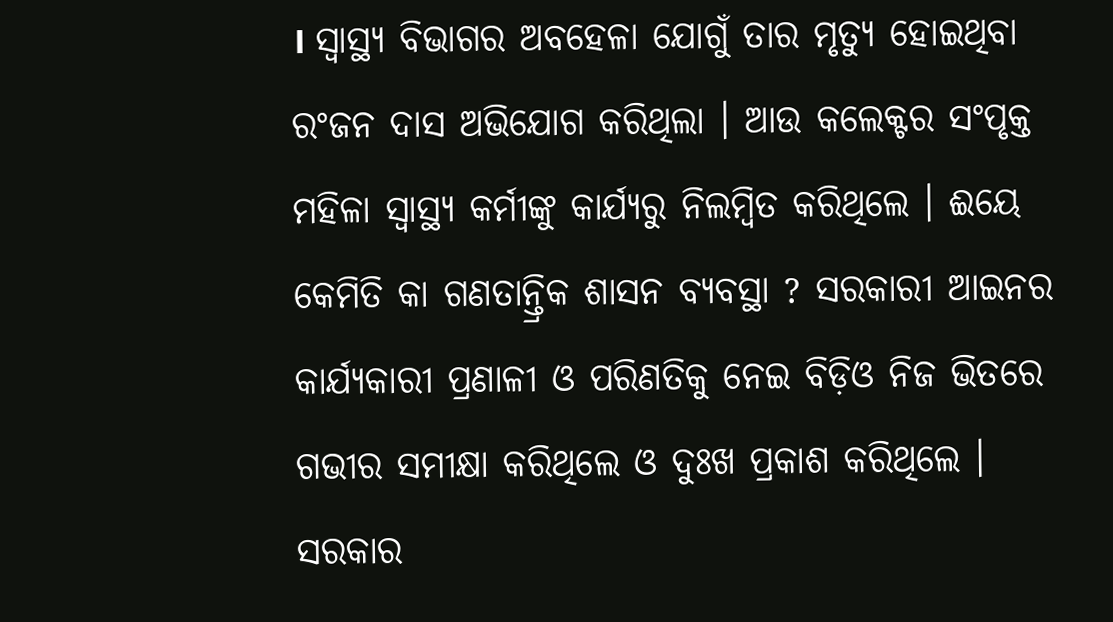। ସ୍ୱାସ୍ଥ୍ୟ ବିଭାଗର ଅବହେଳା ଯୋଗୁଁ ତାର ମୃତ୍ୟୁ ହୋଇଥିବା ରଂଜନ ଦାସ ଅଭିଯୋଗ କରିଥିଲା । ଆଉ କଲେକ୍ଟର ସଂପୃକ୍ତ ମହିଳା ସ୍ୱାସ୍ଥ୍ୟ କର୍ମୀଙ୍କୁ କାର୍ଯ୍ୟରୁ ନିଲମ୍ବିତ କରିଥିଲେ । ଈୟେ କେମିତି କା ଗଣତାନ୍ତ୍ରିକ ଶାସନ ବ୍ୟବସ୍ଥା ? ସରକାରୀ ଆଇନର କାର୍ଯ୍ୟକାରୀ ପ୍ରଣାଳୀ ଓ ପରିଣତିକୁ ନେଇ ବିଡ଼ିଓ ନିଜ ଭିତରେ ଗଭୀର ସମୀକ୍ଷା କରିଥିଲେ ଓ ଦୁଃଖ ପ୍ରକାଶ କରିଥିଲେ । ସରକାର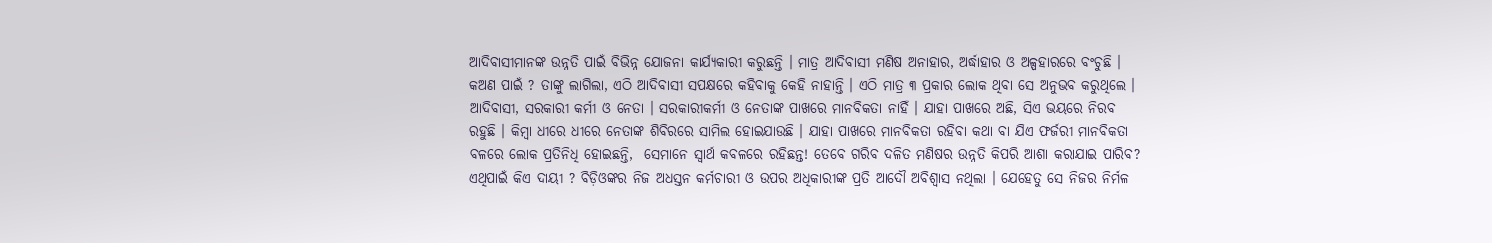ଆଦିବାସୀମାନଙ୍କ ଉନ୍ନତି ପାଇଁ ବିଭିନ୍ନ ଯୋଜନା କାର୍ଯ୍ୟକାରୀ କରୁଛନ୍ତି । ମାତ୍ର ଆଦିବାସୀ ମଣିଷ ଅନାହାର, ଅର୍ଦ୍ଧାହାର ଓ ଅଳ୍ପହାରରେ ବଂଚୁଛି । କଅଣ ପାଇଁ ? ତାଙ୍କୁ ଲାଗିଲା, ଏଠି ଆଦିବାସୀ ସପକ୍ଷରେ କହିବାକୁ କେହି ନାହାନ୍ତି । ଏଠି ମାତ୍ର ୩ ପ୍ରକାର ଲୋକ ଥିବା ସେ ଅନୁଭବ କରୁଥିଲେ । ଆଦିବାସୀ, ସରକାରୀ କର୍ମୀ ଓ ନେତା । ସରକାରୀକର୍ମୀ ଓ ନେତାଙ୍କ ପାଖରେ ମାନବିକତା ନାହିଁ । ଯାହା ପାଖରେ ଅଛି, ସିଏ ଭୟରେ ନିରବ ରହୁଛି । କିମ୍ବା ଧୀରେ ଧୀରେ ନେତାଙ୍କ ଶିବିରରେ ସାମିଲ ହୋଇଯାଉଛି । ଯାହା ପାଖରେ ମାନବିକତା ରହିବା କଥା ବା ଯିଏ ଫର୍ଜରୀ ମାନବିକତା ବଳରେ ଲୋକ ପ୍ରତିନିଧି ହୋଇଛନ୍ତି,  ସେମାନେ ସ୍ୱାର୍ଥ କବଳରେ ରହିଛନ୍ତ! ତେବେ ଗରିବ ଦଳିତ ମଣିଷର ଉନ୍ନତି କିପରି ଆଶା କରାଯାଇ ପାରିବ? ଏଥିପାଇଁ କିଏ ଦାୟୀ ? ବିଡ଼ିଓଙ୍କର ନିଜ ଅଧସ୍ତନ କର୍ମଚାରୀ ଓ ଉପର ଅଧିକାରୀଙ୍କ ପ୍ରତି ଆଦୌ ଅବିଶ୍ୱାସ ନଥିଲା । ଯେହେତୁ ସେ ନିଜର ନିର୍ମଳ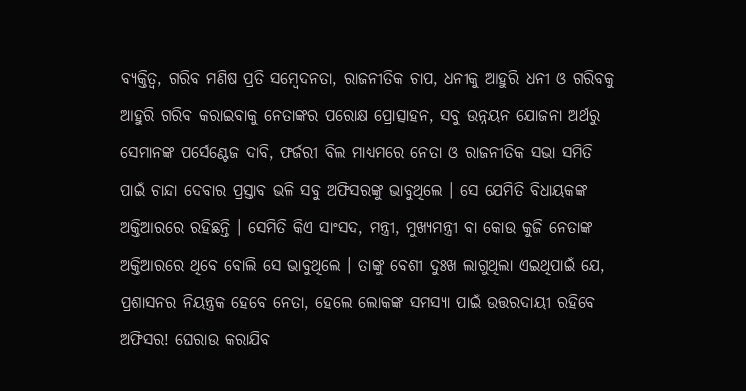ବ୍ୟକ୍ତିତ୍ୱ, ଗରିବ ମଣିଷ ପ୍ରତି ସମ୍ବେଦନତା, ରାଜନୀତିକ ଚାପ, ଧନୀକୁ ଆହୁରି ଧନୀ ଓ ଗରିବକୁ ଆହୁରି ଗରିବ କରାଇବାକୁ ନେତାଙ୍କର ପରୋକ୍ଷ ପ୍ରୋତ୍ସାହନ, ସବୁ ଉନ୍ନୟନ ଯୋଜନା ଅର୍ଥରୁ ସେମାନଙ୍କ ପର୍ସେଣ୍ଟେଜ ଦାବି, ଫର୍ଜରୀ ବିଲ ମାଧ୍ୟମରେ ନେତା ଓ ରାଜନୀତିକ ସଭା ସମିତି ପାଇଁ ଚାନ୍ଦା ଦେବାର ପ୍ରସ୍ତାବ ଭଳି ସବୁ ଅଫିସରଙ୍କୁ ଭାବୁଥିଲେ । ସେ ଯେମିତି ବିଧାୟକଙ୍କ ଅକ୍ତିଆରରେ ରହିଛନ୍ତି । ସେମିତି କିଏ ସାଂସଦ, ମନ୍ତ୍ରୀ, ମୁଖ୍ୟମନ୍ତ୍ରୀ ବା କୋଉ କୁଜି ନେତାଙ୍କ ଅକ୍ତିଆରରେ ଥିବେ ବୋଲି ସେ ଭାବୁଥିଲେ । ତାଙ୍କୁ ବେଶୀ ଦୁଃଖ ଲାଗୁଥିଲା ଏଇଥିପାଇଁ ଯେ, ପ୍ରଶାସନର ନିୟନ୍ତ୍ରକ ହେବେ ନେତା, ହେଲେ ଲୋକଙ୍କ ସମସ୍ୟା ପାଇଁ ଉତ୍ତରଦାୟୀ ରହିବେ ଅଫିସର! ଘେରାଉ କରାଯିବ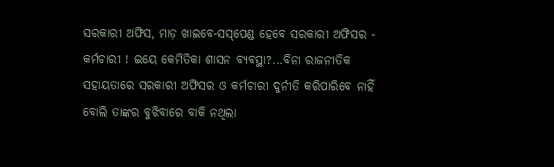ସରକାରୀ ଅଫିସ, ମାଡ଼ ଖାଇବେ-ସସ୍‌ପେଣ୍ଡ ହେବେ ସରକାରୀ ଅଫିସର - କର୍ମଚାରୀ ! ଇୟେ କେମିତିକା ଶାସନ ବ୍ୟବସ୍ଥା?...ବିନା ରାଜନୀତିକ ସହାୟତାରେ ସରକାରୀ ଅଫିସର ଓ କର୍ମଚାରୀ ଦୁର୍ନୀତି କରିପାରିବେ ନାହିଁ ବୋଲି ତାଙ୍କର ବୁଝିବାରେ ବାକି ନଥିଲା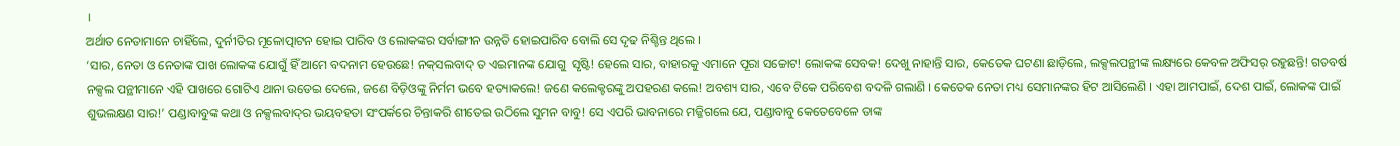।
ଅର୍ଥାତ ନେତାମାନେ ଚାହିଁଲେ, ଦୁର୍ନୀତିର ମୂଳୋତ୍ପାଟନ ହୋଇ ପାରିବ ଓ ଲୋକଙ୍କର ସର୍ବାଙ୍ଗୀନ ଉନ୍ନତି ହୋଇପାରିବ ବୋଲି ସେ ଦୃଢ ନିଶ୍ଚିନ୍ତ ଥିଲେ ।
‘ସାର, ନେତା ଓ ନେତାଙ୍କ ପାଖ ଲୋକଙ୍କ ଯୋଗୁଁ ହିଁ ଆମେ ବଦନାମ ହେଉଛେ! ନକ୍‌ସଲବାଦ୍ ତ ଏଇମାନଙ୍କ ଯୋଗୁ  ସୃଷ୍ଟି! ହେଲେ ସାର, ବାହାରକୁ ଏମାନେ ପୂରା ସଚ୍ଚୋଟ! ଲୋକଙ୍କ ସେବକ! ଦେଖୁ ନାହାନ୍ତି ସାର, କେତେକ ଘଟଣା ଛାଡ଼ିଲେ, ଲକ୍ସଲପନ୍ଥୀଙ୍କ ଲକ୍ଷ୍ୟରେ କେବଳ ଅଫିସର୍ ରହୁଛନ୍ତି! ଗତବର୍ଷ ନକ୍ସଲ ପନ୍ଥୀମାନେ ଏହି ପାଖରେ ଗୋଟିଏ ଥାନା ଉଡେଇ ଦେଲେ, ଜଣେ ବିଡ଼ିଓଙ୍କୁ ନିର୍ମମ ଭବେ ହତ୍ୟାକଲେ! ଜଣେ କଲେକ୍ଟରଙ୍କୁ ଅପହରଣ କଲେ! ଅବଶ୍ୟ ସାର, ଏବେ ଟିକେ ପରିବେଶ ବଦଳି ଗଲାଣି । କେତେକ ନେତା ମଧ୍ୟ ସେମାନଙ୍କର ହିଟ ଆସିଲେଣି । ଏହା ଆମପାଇଁ, ଦେଶ ପାଇଁ, ଲୋକଙ୍କ ପାଇଁ ଶୁଭଲକ୍ଷଣ ସାର!’ ପଣ୍ଡାବାବୁଙ୍କ କଥା ଓ ନକ୍ସଲବାଦ୍‌ର ଭୟବହତା ସଂପର୍କରେ ଚିନ୍ତାକରି ଶୀତେଇ ଉଠିଲେ ସୁମନ ବାବୁ! ସେ ଏପରି ଭାବନାରେ ମଜ୍ଜିଗଲେ ଯେ, ପଣ୍ଡାବାବୁ କେତେବେଳେ ତାଙ୍କ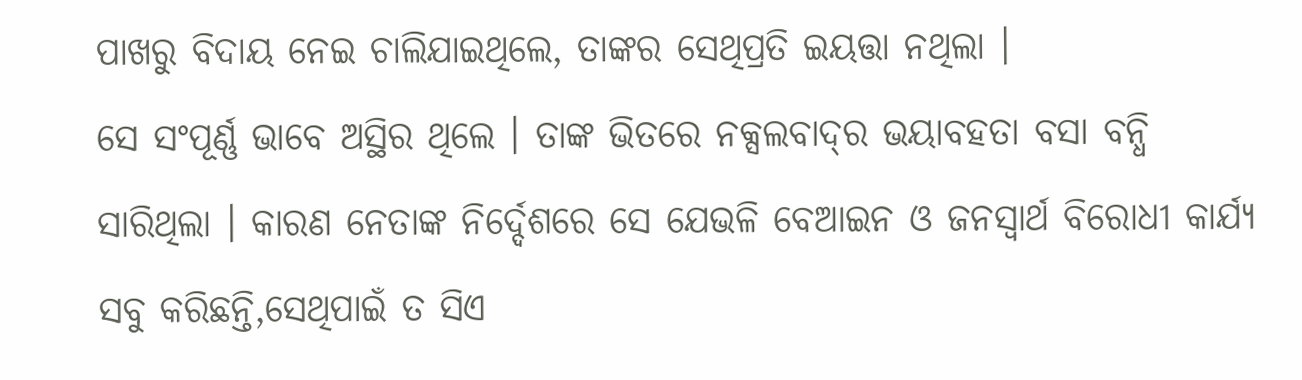ପାଖରୁ ବିଦାୟ ନେଇ ଚାଲିଯାଇଥିଲେ, ତାଙ୍କର ସେଥିପ୍ରତି ଇୟତ୍ତା ନଥିଲା ।
ସେ ସଂପୂର୍ଣ୍ଣ ଭାବେ ଅସ୍ଥିର ଥିଲେ । ତାଙ୍କ ଭିତରେ ନକ୍ସଲବାଦ୍‌ର ଭୟାବହତା ବସା ବନ୍ଧି ସାରିଥିଲା । କାରଣ ନେତାଙ୍କ ନିର୍ଦ୍ଦେଶରେ ସେ ଯେଭଳି ବେଆଇନ ଓ ଜନସ୍ୱାର୍ଥ ବିରୋଧୀ କାର୍ଯ୍ୟ ସବୁ କରିଛନ୍ତି,ସେଥିପାଇଁ ତ ସିଏ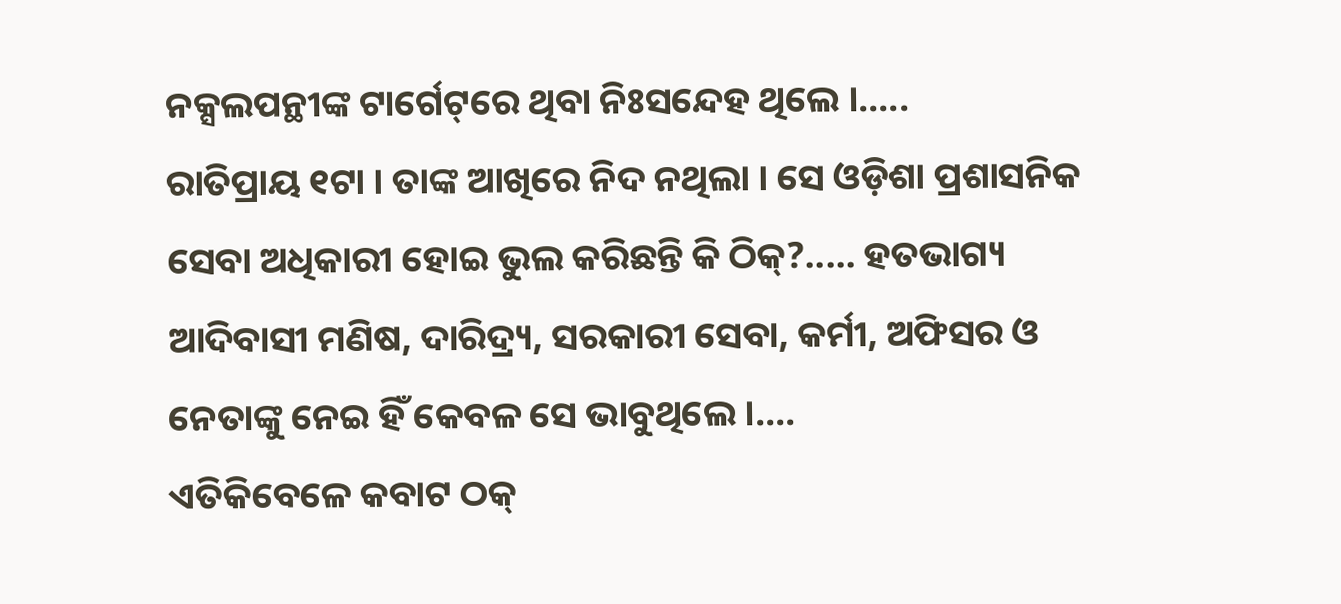ନକ୍ସଲପନ୍ଥୀଙ୍କ ଟାର୍ଗେଟ୍‌ରେ ଥିବା ନିଃସନ୍ଦେହ ଥିଲେ ।.....
ରାତିପ୍ରାୟ ୧ଟା । ତାଙ୍କ ଆଖିରେ ନିଦ ନଥିଲା । ସେ ଓଡ଼ିଶା ପ୍ରଶାସନିକ ସେବା ଅଧିକାରୀ ହୋଇ ଭୁଲ କରିଛନ୍ତି କି ଠିକ୍‌?..... ହତଭାଗ୍ୟ ଆଦିବାସୀ ମଣିଷ, ଦାରିଦ୍ର‌୍ୟ, ସରକାରୀ ସେବା, କର୍ମୀ, ଅଫିସର ଓ ନେତାଙ୍କୁ ନେଇ ହିଁ କେବଳ ସେ ଭାବୁଥିଲେ ।....
ଏତିକିବେଳେ କବାଟ ଠକ୍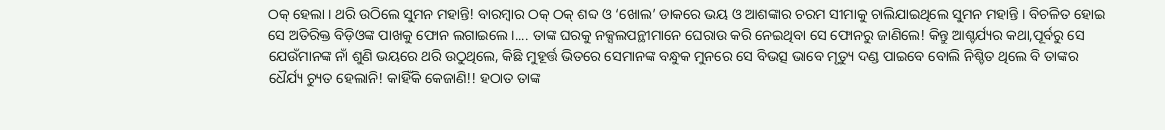ଠକ୍ ହେଲା । ଥରି ଉଠିଲେ ସୁମନ ମହାନ୍ତି! ବାରମ୍ବାର ଠକ୍ ଠକ୍ ଶବ୍ଦ ଓ ‘ଖୋଲ’ ଡାକରେ ଭୟ ଓ ଆଶଙ୍କାର ଚରମ ସୀମାକୁ ଚାଲିଯାଇଥିଲେ ସୁମନ ମହାନ୍ତି । ବିଚଳିତ ହୋଇ ସେ ଅତିରିକ୍ତ ବିଡ଼ିଓଙ୍କ ପାଖକୁ ଫୋନ ଲଗାଇଲେ ।.... ତାଙ୍କ ଘରକୁ ନକ୍ସଲପନ୍ଥୀମାନେ ଘେରାଉ କରି ନେଇଥିବା ସେ ଫୋନରୁ ଜାଣିଲେ! କିନ୍ତୁ ଆଶ୍ଚର୍ଯ୍ୟର କଥା,ପୂର୍ବରୁ ସେ ଯେଉଁମାନଙ୍କ ନାଁ ଶୁଣି ଭୟରେ ଥରି ଉଠୁଥିଲେ, କିଛି ମୁହୂର୍ତ୍ତ ଭିତରେ ସେମାନଙ୍କ ବନ୍ଧୁକ ମୁନରେ ସେ ବିଭତ୍ସ ଭାବେ ମୃତ୍ୟୁ ଦଣ୍ଡ ପାଇବେ ବୋଲି ନିଶ୍ଚିତ ଥିଲେ ବି ତାଙ୍କର ଧୈର୍ଯ୍ୟ ଚ୍ୟୁତ ହେଲାନି! କାହିଁକି କେଜାଣି!! ହଠାତ ତାଙ୍କ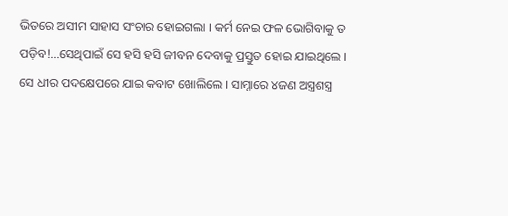ଭିତରେ ଅସୀମ ସାହାସ ସଂଚାର ହୋଇଗଲା । କର୍ମ ନେଇ ଫଳ ଭୋଗିବାକୁ ତ ପଡ଼ିବ!...ସେଥିପାଇଁ ସେ ହସି ହସି ଜୀବନ ଦେବାକୁ ପ୍ରସ୍ତୁତ ହୋଇ ଯାଇଥିଲେ ।
ସେ ଧୀର ପଦକ୍ଷେପରେ ଯାଇ କବାଟ ଖୋଲିଲେ । ସାମ୍ନାରେ ୪ଜଣ ଅସ୍ତ୍ରଶସ୍ତ୍ର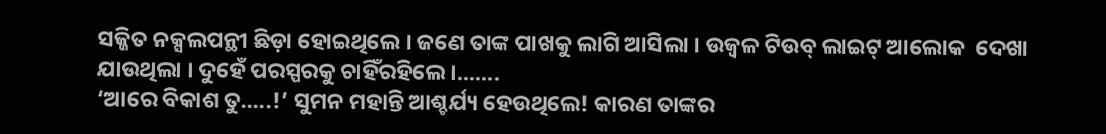ସଜ୍ଜିତ ନକ୍ସଲପନ୍ଥୀ ଛିଡ଼ା ହୋଇଥିଲେ । ଜଣେ ତାଙ୍କ ପାଖକୁ ଲାଗି ଆସିଲା । ଉଜ୍ୱଳ ଟିଉବ୍ ଲାଇଟ୍ ଆଲୋକ  ଦେଖା ଯାଉଥିଲା । ଦୁହେଁ ପରସ୍ପରକୁ ଚାହିଁରହିଲେ ।.......
‘ଆରେ ବିକାଶ ତୁ.....!’ ସୁମନ ମହାନ୍ତି ଆଶ୍ଚର୍ଯ୍ୟ ହେଉଥିଲେ! କାରଣ ତାଙ୍କର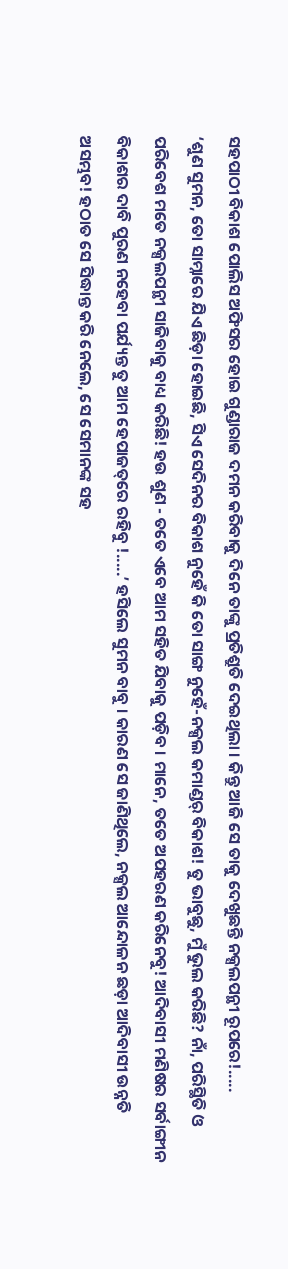ସହପାଠୀ ବିକାଶ ପୋଲିସ ଅଫିସର ହୋଇ ଗୁଣ୍ଡାରାଜ ଦମନ କରିବାକୁ ଦିନେ ତାଙ୍କୁ ପ୍ରତିଶ୍ରୁତି ଦେଇଥିଲା । କିନ୍ତୁ ଆଜି ସେ ତାକୁ ଦେଖୁଛନ୍ତି ନକ୍ସଲପନ୍ଥୀ ରୂପରେ!.....
‘ଶୁଣ ସୁମନ, ତୋ ସାମ୍ନାରେ ଯିଏ ଛିଡ଼ା ହୋଇଛି, ସିଏ ସେଦିନର ବିକାଶ ନୁହେଁ କି ତୋ ସାଙ୍ଗ ନୁହେଁ-ନକ୍ସଲ କମାଣ୍ଡର୍ ବିକାଶ! ତୁ ଭାବୁଛୁ, ମୁଁ ଭୁଲ କରିଛି? ନାଁ, ପରିସ୍ଥିତି ଓ ପରିବେଶ ମତେ ନକ୍ସଲପନ୍ଥୀ ସାଜିବାକୁ ବାଧ୍ୟ କରିଛି! ହଉ ଶୁଣ - ତତେ ଏବେ ଆମ ସହିତ ଯିବାକୁ ପଡ଼ିବ । ମାନେ, ତତେ ଅପହରଣ କରିନେବୁ! ଆଦିବାସୀ ମଣିଷର ସର୍ବାଙ୍ଗୀନ ବିକାଶର ଦାବି ପୁରଣ ନହେବା ପର୍ଯ୍ୟନ୍ତ ତୁ ଆମ ହେପାଜତ୍‌ରେ ରହିବୁ !.....’ ହସିଲେ ସୁମନ ବାବୁ । କାରଣ ସେ ଜାଣିଥିଲେ, ନକ୍ସଲ ଆନ୍ଦୋଳନ ଛଡ଼ା ଆଦିବାସୀ ଉନ୍ନତି ଅସମ୍ଭବ! ହଠାତ ସେ ସିଦ୍ଧାନ୍ତ କରି ନେଲେ, ସେ ସେମାନଙ୍କ ସହ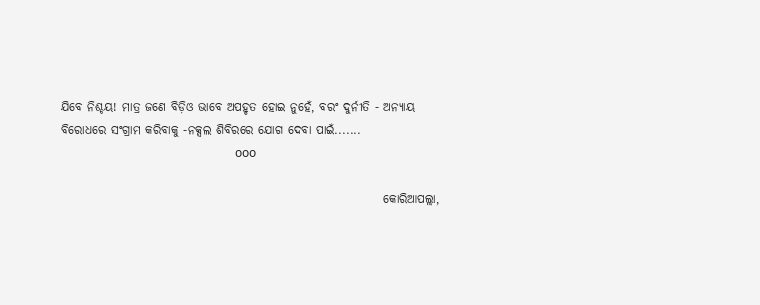ଯିବେ ନିଶ୍ଚୟ! ମାତ୍ର ଜଣେ ବିଡ଼ିଓ ଭାବେ ଅପହୃତ ହୋଇ ନୁହେଁ, ବରଂ ଦୁର୍ନୀତି - ଅନ୍ୟାୟ ବିରୋଧରେ ସଂଗ୍ରାମ କରିବାକୁ -ନକ୍ସଲ ଶିବିରରେ ଯୋଗ ଦେବା ପାଇଁ.......
                                                          ooo

                                                                   କୋରିଆପଲ୍ଲା,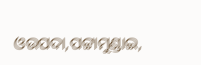ଓଉପଦା,ପଟ୍ଟାମୁଣ୍ଡାଇ,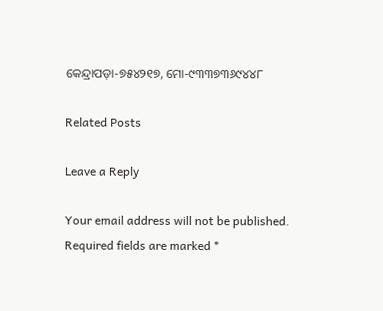କେନ୍ଦ୍ରାପଡ଼ା-୭୫୪୨୧୭, ମୋ-୯୩୩୭୩୬୯୪୪୮

Related Posts

Leave a Reply

Your email address will not be published. Required fields are marked *